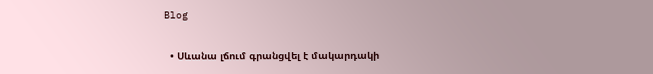Blog

  • Սևանա լճում գրանցվել է մակարդակի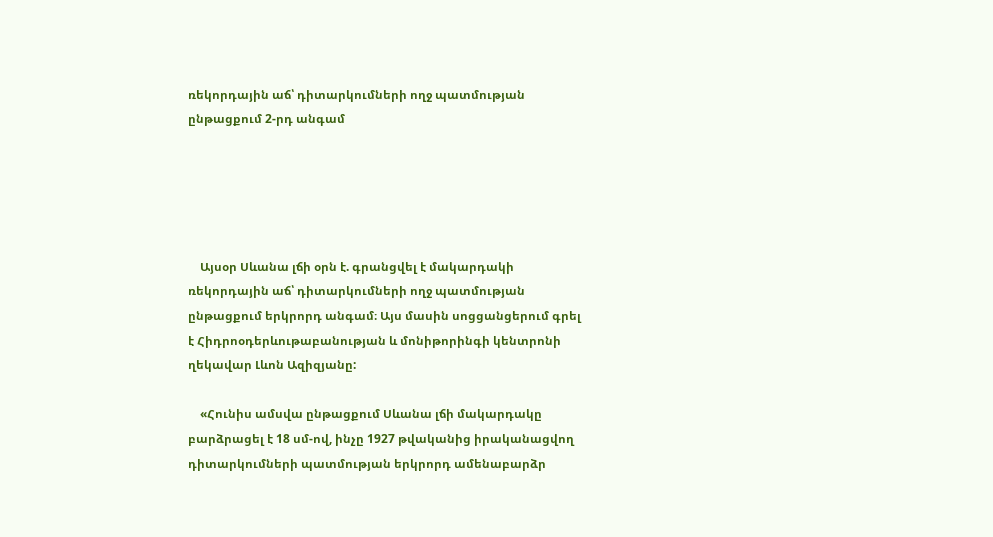ռեկորդային աճ՝ դիտարկումների ողջ պատմության ընթացքում 2-րդ անգամ





    Այսօր Սևանա լճի օրն է. գրանցվել է մակարդակի ռեկորդային աճ՝ դիտարկումների ողջ պատմության ընթացքում երկրորդ անգամ։ Այս մասին սոցցանցերում գրել է Հիդրոօդերևութաբանության և մոնիթորինգի կենտրոնի ղեկավար Լևոն Ազիզյանը:

    «Հունիս ամսվա ընթացքում Սևանա լճի մակարդակը բարձրացել է 18 սմ-ով, ինչը 1927 թվականից իրականացվող դիտարկումների պատմության երկրորդ ամենաբարձր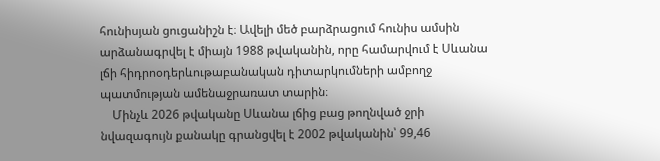հունիսյան ցուցանիշն է։ Ավելի մեծ բարձրացում հունիս ամսին արձանագրվել է միայն 1988 թվականին, որը համարվում է Սևանա լճի հիդրոօդերևութաբանական դիտարկումների ամբողջ պատմության ամենաջրառատ տարին։
    Մինչև 2026 թվականը Սևանա լճից բաց թողնված ջրի նվազագույն քանակը գրանցվել է 2002 թվականին՝ 99,46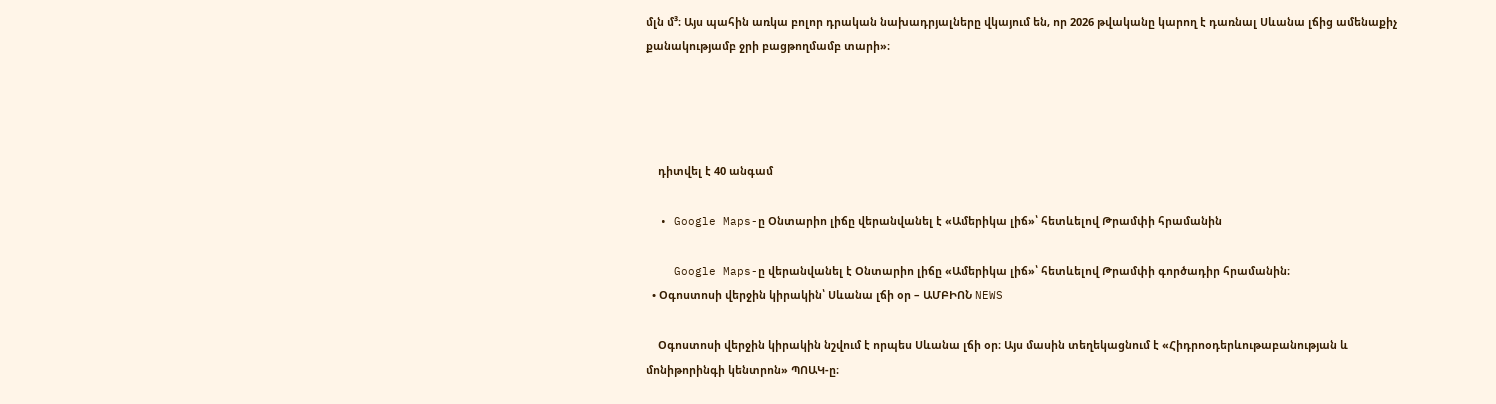մլն մ³։ Այս պահին առկա բոլոր դրական նախադրյալները վկայում են, որ 2026 թվականը կարող է դառնալ Սևանա լճից ամենաքիչ քանակությամբ ջրի բացթողմամբ տարի»։




    դիտվել է 40 անգամ

  • Google Maps-ը Օնտարիո լիճը վերանվանել է «Ամերիկա լիճ»՝ հետևելով Թրամփի հրամանին

    Google Maps-ը վերանվանել է Օնտարիո լիճը «Ամերիկա լիճ»՝ հետևելով Թրամփի գործադիր հրամանին։
  • Օգոստոսի վերջին կիրակին՝ Սևանա լճի օր – ԱՄԲԻՈՆ NEWS

    Օգոստոսի վերջին կիրակին նշվում է որպես Սևանա լճի օր։ Այս մասին տեղեկացնում է «Հիդրոօդերևութաբանության և մոնիթորինգի կենտրոն» ՊՈԱԿ-ը։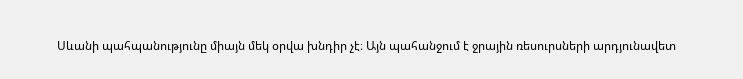Սևանի պահպանությունը միայն մեկ օրվա խնդիր չէ։ Այն պահանջում է ջրային ռեսուրսների արդյունավետ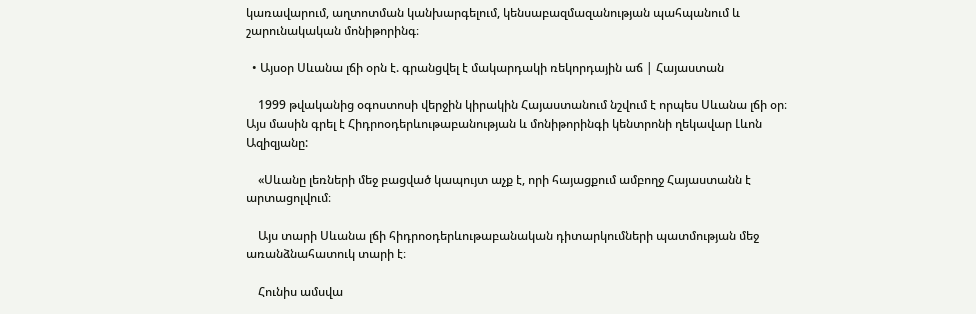կառավարում, աղտոտման կանխարգելում, կենսաբազմազանության պահպանում և շարունակական մոնիթորինգ։

  • Այսօր Սևանա լճի օրն է. գրանցվել է մակարդակի ռեկորդային աճ | Հայաստան

    1999 թվականից օգոստոսի վերջին կիրակին Հայաստանում նշվում է որպես Սևանա լճի օր։ Այս մասին գրել է Հիդրոօդերևութաբանության և մոնիթորինգի կենտրոնի ղեկավար Լևոն Ազիզյանը:

    «Սևանը լեռների մեջ բացված կապույտ աչք է, որի հայացքում ամբողջ Հայաստանն է արտացոլվում։

    Այս տարի Սևանա լճի հիդրոօդերևութաբանական դիտարկումների պատմության մեջ առանձնահատուկ տարի է։

    Հունիս ամսվա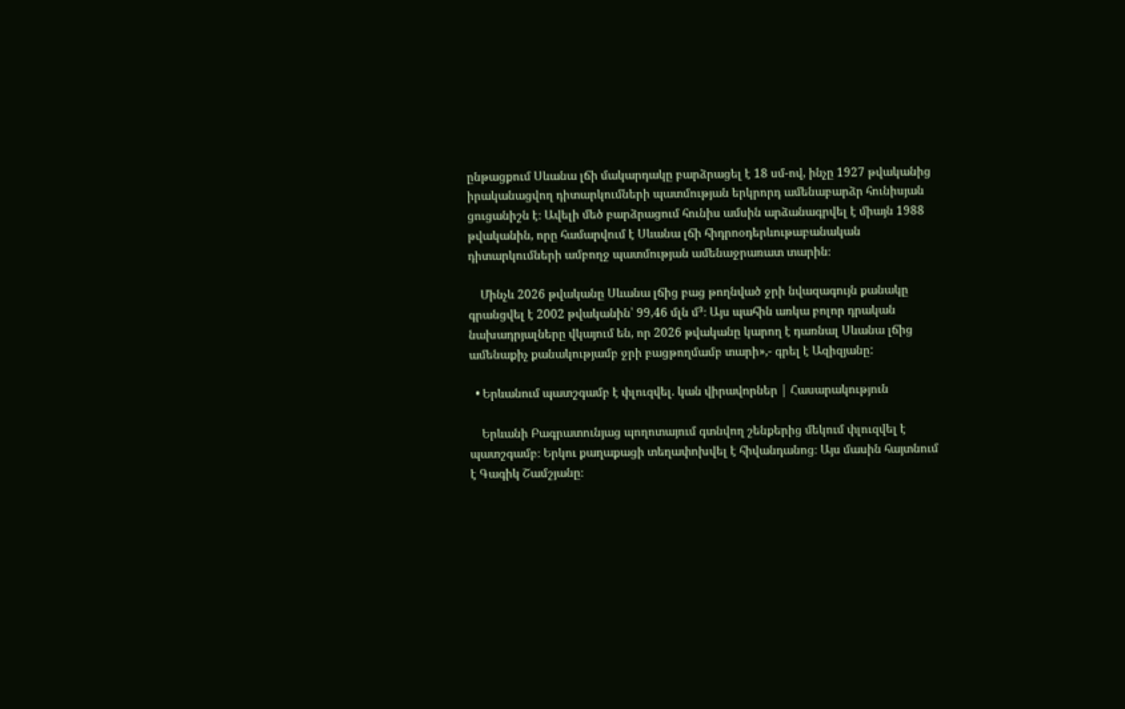ընթացքում Սևանա լճի մակարդակը բարձրացել է 18 սմ-ով, ինչը 1927 թվականից իրականացվող դիտարկումների պատմության երկրորդ ամենաբարձր հունիսյան ցուցանիշն է։ Ավելի մեծ բարձրացում հունիս ամսին արձանագրվել է միայն 1988 թվականին, որը համարվում է Սևանա լճի հիդրոօդերևութաբանական դիտարկումների ամբողջ պատմության ամենաջրառատ տարին։

    Մինչև 2026 թվականը Սևանա լճից բաց թողնված ջրի նվազագույն քանակը գրանցվել է 2002 թվականին՝ 99,46 մլն մ³։ Այս պահին առկա բոլոր դրական նախադրյալները վկայում են, որ 2026 թվականը կարող է դառնալ Սևանա լճից ամենաքիչ քանակությամբ ջրի բացթողմամբ տարի»,- գրել է Ազիզյանը:

  • Երևանում պատշգամբ է փլուզվել. կան վիրավորներ | Հասարակություն

    Երևանի Բագրատունյաց պողոտայում գտնվող շենքերից մեկում փլուզվել է պատշգամբ։ Երկու քաղաքացի տեղափոխվել է հիվանդանոց։ Այս մասին հայտնում է Գագիկ Շամշյանը։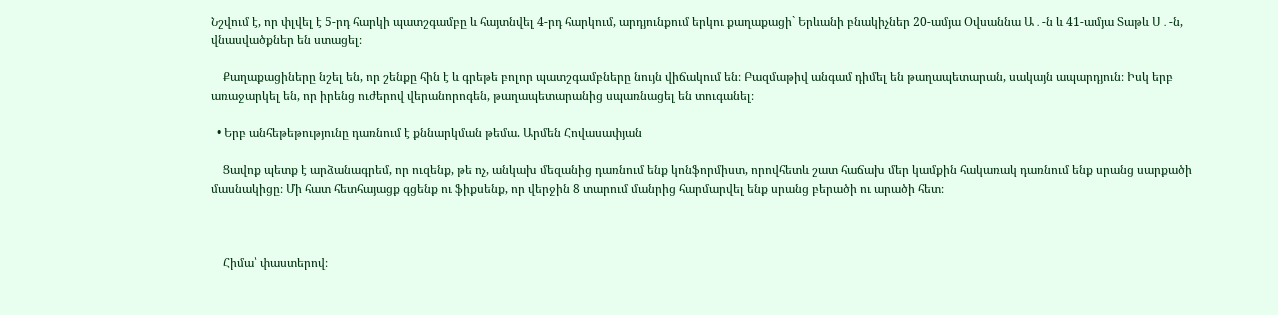Նշվում է, որ փլվել է 5-րդ հարկի պատշգամբը և հայտնվել 4-րդ հարկում, արդյունքում երկու քաղաքացի` Երևանի բնակիչներ 20-ամյա Օվսաննա Ա․-ն և 41-ամյա Տաթև Ս․-ն, վնասվածքներ են ստացել։

    Քաղաքացիները նշել են, որ շենքը հին է և գրեթե բոլոր պատշգամբները նույն վիճակում են։ Բազմաթիվ անգամ դիմել են թաղապետարան, սակայն ապարդյուն։ Իսկ երբ առաջարկել են, որ իրենց ուժերով վերանորոգեն, թաղապետարանից սպառնացել են տուգանել։

  • Երբ անհեթեթությունը դառնում է քննարկման թեմա. Արմեն Հովասափյան

    Ցավոք պետք է արձանագրեմ, որ ուզենք, թե ոչ, անկախ մեզանից դառնում ենք կոնֆորմիստ, որովհետև շատ հաճախ մեր կամքին հակառակ դառնում ենք սրանց սարքածի մասնակիցը։ Մի հատ հետհայացք գցենք ու ֆիքսենք, որ վերջին 8 տարում մանրից հարմարվել ենք սրանց բերածի ու արածի հետ։



    Հիմա՝ փաստերով։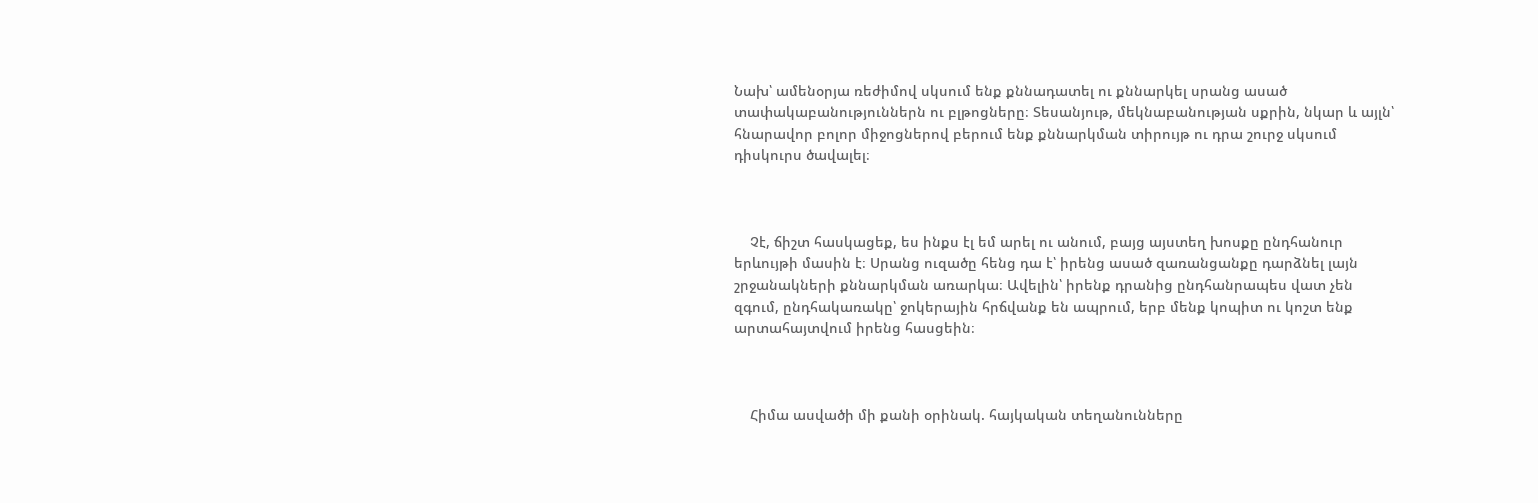Նախ՝ ամենօրյա ռեժիմով սկսում ենք քննադատել ու քննարկել սրանց ասած տափակաբանություններն ու բլթոցները։ Տեսանյութ, մեկնաբանության սքրին, նկար և այլն՝ հնարավոր բոլոր միջոցներով բերում ենք քննարկման տիրույթ ու դրա շուրջ սկսում դիսկուրս ծավալել։



    Չէ, ճիշտ հասկացեք, ես ինքս էլ եմ արել ու անում, բայց այստեղ խոսքը ընդհանուր երևույթի մասին է։ Սրանց ուզածը հենց դա է՝ իրենց ասած զառանցանքը դարձնել լայն շրջանակների քննարկման առարկա։ Ավելին՝ իրենք դրանից ընդհանրապես վատ չեն զգում, ընդհակառակը՝ ջոկերային հրճվանք են ապրում, երբ մենք կոպիտ ու կոշտ ենք արտահայտվում իրենց հասցեին։



    Հիմա ասվածի մի քանի օրինակ. հայկական տեղանունները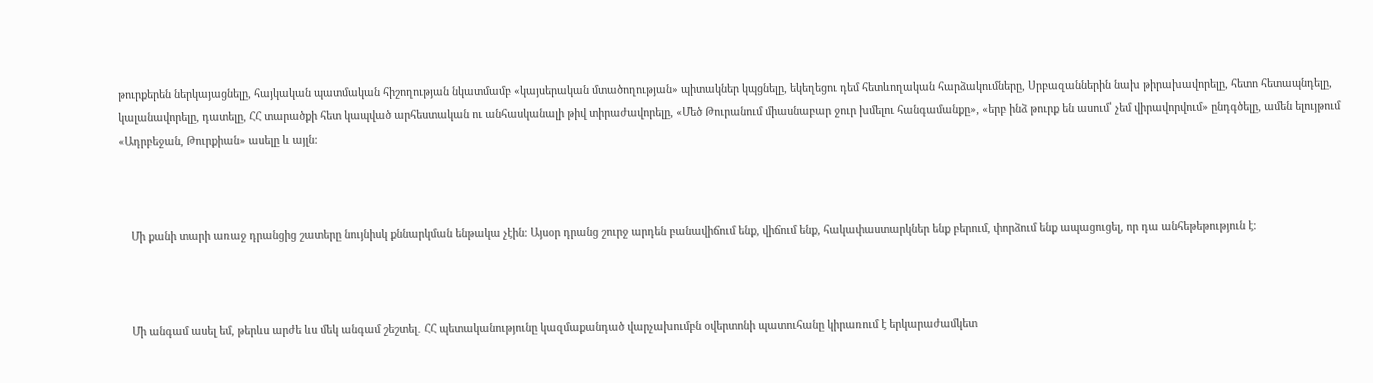թուրքերեն ներկայացնելը, հայկական պատմական հիշողության նկատմամբ «կայսերական մտածողության» պիտակներ կպցնելը, եկեղեցու դեմ հետևողական հարձակումները, Սրբազաններին նախ թիրախավորելը, հետո հետապնդելը, կալանավորելը, դատելը, ՀՀ տարածքի հետ կապված արհեստական ու անհասկանալի թիվ տիրաժավորելը, «Մեծ Թուրանում միասնաբար ջուր խմելու հանգամանքը», «երբ ինձ թուրք են ասում՝ չեմ վիրավորվում» ընդգծելը, ամեն ելույթում «Ադրբեջան, Թուրքիան» ասելը և այլն:



    Մի քանի տարի առաջ դրանցից շատերը նույնիսկ քննարկման ենթակա չէին։ Այսօր դրանց շուրջ արդեն բանավիճում ենք, վիճում ենք, հակափաստարկներ ենք բերում, փորձում ենք ապացուցել, որ դա անհեթեթություն է։



    Մի անգամ ասել եմ, թերևս արժե ևս մեկ անգամ շեշտել․ ՀՀ պետականությունը կազմաքանդած վարչախումբն օվերտոնի պատուհանը կիրառում է երկարաժամկետ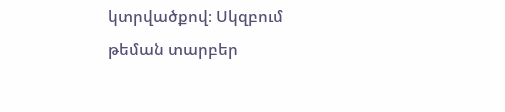կտրվածքով։ Սկզբում թեման տարբեր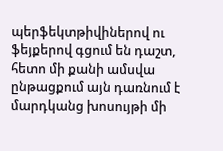պերֆեկտթիվիներով ու ֆեյքերով գցում են դաշտ, հետո մի քանի ամսվա ընթացքում այն դառնում է մարդկանց խոսույթի մի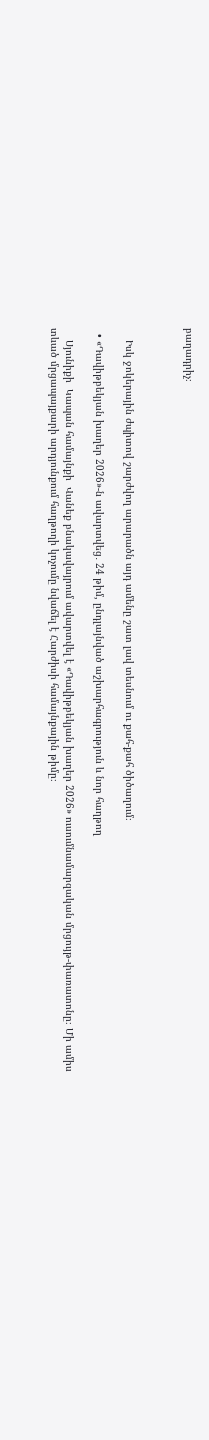բաղադրիչ։



    Իսկ ջոկերային ժպիտով շարժվող արարածն այդ ամենը շատ լավ տեսնում ու քահ-քահ ծիծաղում։

  • «Դավիթբեկյան խաղեր 2026»-ն ավարտվեց․ 24 թիմ, ընդլայնված աշխարհագրություն և նոր հաղթող

    Սյունիքի  Կապան համայնքի  Վանեք բնակավայրում ավարտվել է «Դավիթբեկյան խաղեր 2026» ուսումնամարզական մրցույթ-փառատոնը։ Մի ամիս տևած մրցապայքարի արդյունքում հաղթողի կոչումը նվաճել է Հարժիսի համայնքային թիմը։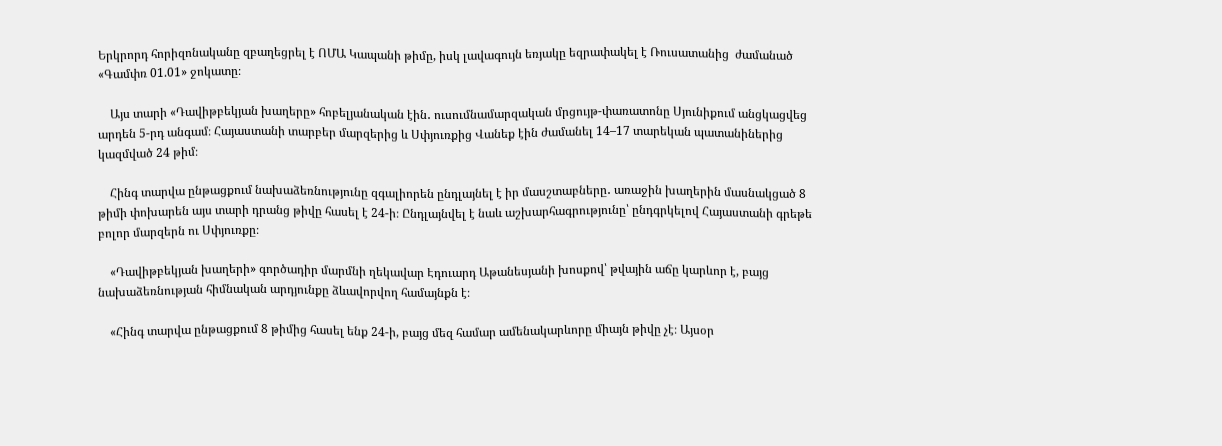Երկրորդ հորիզոնականը զբաղեցրել է ՈՄԱ Կապանի թիմը, իսկ լավագույն եռյակը եզրափակել է Ռուսատանից  ժամանած «Գամփռ 01.01» ջոկատը։

    Այս տարի «Դավիթբեկյան խաղերը» հոբելյանական էին․ ուսումնամարզական մրցույթ-փառատոնը Սյունիքում անցկացվեց արդեն 5-րդ անգամ։ Հայաստանի տարբեր մարզերից և Սփյուռքից Վանեք էին ժամանել 14–17 տարեկան պատանիներից կազմված 24 թիմ։

    Հինգ տարվա ընթացքում նախաձեռնությունը զգալիորեն ընդլայնել է իր մասշտաբները․ առաջին խաղերին մասնակցած 8 թիմի փոխարեն այս տարի դրանց թիվը հասել է 24-ի։ Ընդլայնվել է նաև աշխարհագրությունը՝ ընդգրկելով Հայաստանի գրեթե բոլոր մարզերն ու Սփյուռքը։

    «Դավիթբեկյան խաղերի» գործադիր մարմնի ղեկավար Էդուարդ Աթանեսյանի խոսքով՝ թվային աճը կարևոր է, բայց նախաձեռնության հիմնական արդյունքը ձևավորվող համայնքն է։

    «Հինգ տարվա ընթացքում 8 թիմից հասել ենք 24-ի, բայց մեզ համար ամենակարևորը միայն թիվը չէ։ Այսօր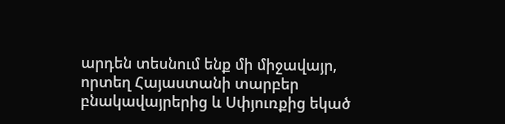արդեն տեսնում ենք մի միջավայր, որտեղ Հայաստանի տարբեր բնակավայրերից և Սփյուռքից եկած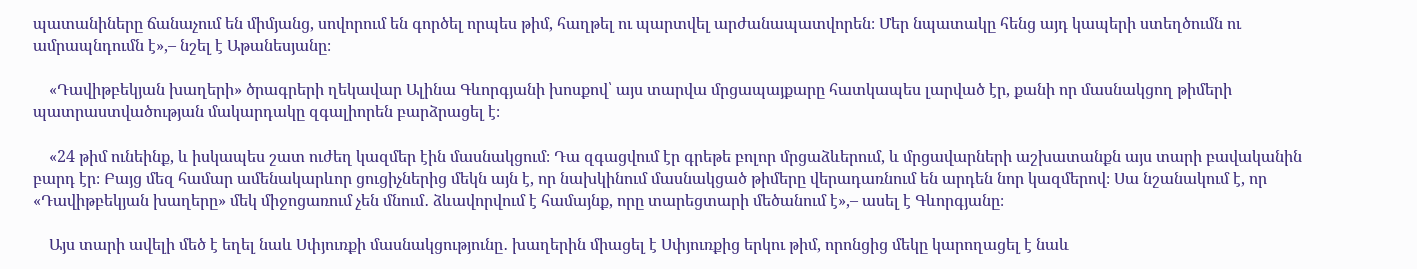պատանիները ճանաչում են միմյանց, սովորում են գործել որպես թիմ, հաղթել ու պարտվել արժանապատվորեն։ Մեր նպատակը հենց այդ կապերի ստեղծումն ու ամրապնդումն է»,– նշել է Աթանեսյանը։

    «Դավիթբեկյան խաղերի» ծրագրերի ղեկավար Ալինա Գևորգյանի խոսքով՝ այս տարվա մրցապայքարը հատկապես լարված էր, քանի որ մասնակցող թիմերի պատրաստվածության մակարդակը զգալիորեն բարձրացել է։

    «24 թիմ ունեինք, և իսկապես շատ ուժեղ կազմեր էին մասնակցում։ Դա զգացվում էր գրեթե բոլոր մրցաձևերում, և մրցավարների աշխատանքն այս տարի բավականին բարդ էր։ Բայց մեզ համար ամենակարևոր ցուցիչներից մեկն այն է, որ նախկինում մասնակցած թիմերը վերադառնում են արդեն նոր կազմերով։ Սա նշանակում է, որ «Դավիթբեկյան խաղերը» մեկ միջոցառում չեն մնում․ ձևավորվում է համայնք, որը տարեցտարի մեծանում է»,– ասել է Գևորգյանը։

    Այս տարի ավելի մեծ է եղել նաև Սփյուռքի մասնակցությունը․ խաղերին միացել է Սփյուռքից երկու թիմ, որոնցից մեկը կարողացել է նաև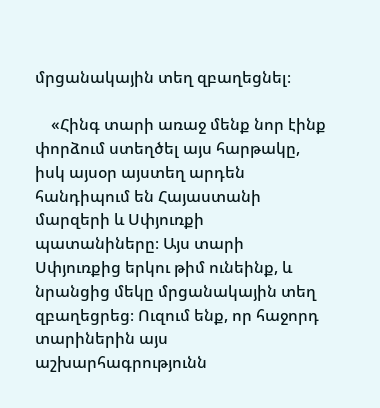մրցանակային տեղ զբաղեցնել։

    «Հինգ տարի առաջ մենք նոր էինք փորձում ստեղծել այս հարթակը, իսկ այսօր այստեղ արդեն հանդիպում են Հայաստանի մարզերի և Սփյուռքի պատանիները։ Այս տարի Սփյուռքից երկու թիմ ունեինք, և նրանցից մեկը մրցանակային տեղ զբաղեցրեց։ Ուզում ենք, որ հաջորդ տարիներին այս աշխարհագրությունն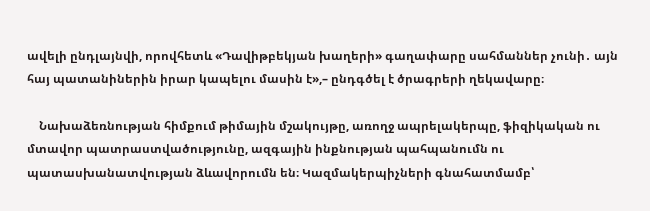ավելի ընդլայնվի, որովհետև «Դավիթբեկյան խաղերի» գաղափարը սահմաններ չունի․ այն հայ պատանիներին իրար կապելու մասին է»,– ընդգծել է ծրագրերի ղեկավարը։

    Նախաձեռնության հիմքում թիմային մշակույթը, առողջ ապրելակերպը, ֆիզիկական ու մտավոր պատրաստվածությունը, ազգային ինքնության պահպանումն ու պատասխանատվության ձևավորումն են։ Կազմակերպիչների գնահատմամբ՝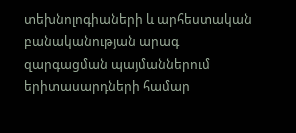տեխնոլոգիաների և արհեստական բանականության արագ զարգացման պայմաններում երիտասարդների համար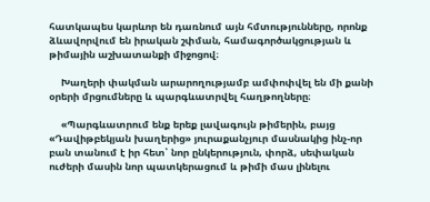հատկապես կարևոր են դառնում այն հմտությունները, որոնք ձևավորվում են իրական շփման, համագործակցության և թիմային աշխատանքի միջոցով։

    Խաղերի փակման արարողությամբ ամփոփվել են մի քանի օրերի մրցումները և պարգևատրվել հաղթողները։

    «Պարգևատրում ենք երեք լավագույն թիմերին, բայց «Դավիթբեկյան խաղերից» յուրաքանչյուր մասնակից ինչ-որ բան տանում է իր հետ՝ նոր ընկերություն, փորձ, սեփական ուժերի մասին նոր պատկերացում և թիմի մաս լինելու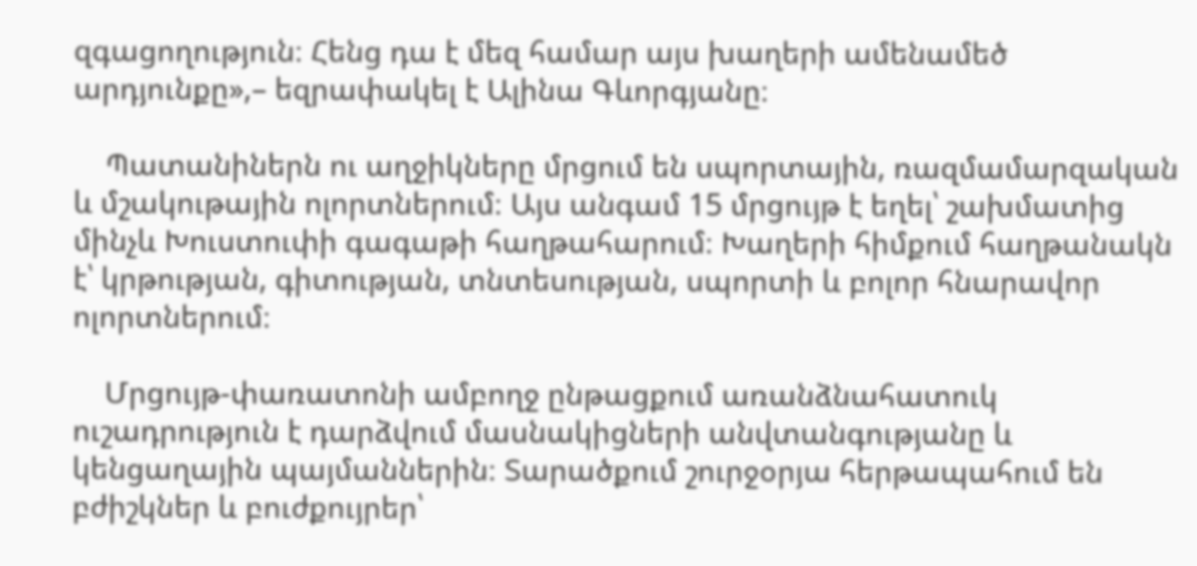զգացողություն։ Հենց դա է մեզ համար այս խաղերի ամենամեծ արդյունքը»,– եզրափակել է Ալինա Գևորգյանը։

    Պատանիներն ու աղջիկները մրցում են սպորտային, ռազմամարզական և մշակութային ոլորտներում։ Այս անգամ 15 մրցույթ է եղել՝ շախմատից մինչև Խուստուփի գագաթի հաղթահարում։ Խաղերի հիմքում հաղթանակն է՝ կրթության, գիտության, տնտեսության, սպորտի և բոլոր հնարավոր ոլորտներում։

    Մրցույթ-փառատոնի ամբողջ ընթացքում առանձնահատուկ ուշադրություն է դարձվում մասնակիցների անվտանգությանը և կենցաղային պայմաններին։ Տարածքում շուրջօրյա հերթապահում են բժիշկներ և բուժքույրեր՝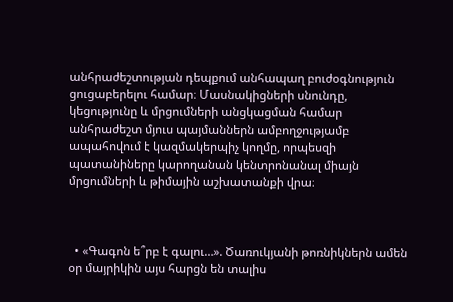անհրաժեշտության դեպքում անհապաղ բուժօգնություն ցուցաբերելու համար։ Մասնակիցների սնունդը, կեցությունը և մրցումների անցկացման համար անհրաժեշտ մյուս պայմաններն ամբողջությամբ ապահովում է կազմակերպիչ կողմը, որպեսզի պատանիները կարողանան կենտրոնանալ միայն մրցումների և թիմային աշխատանքի վրա։



  • «Գագոն ե՞րբ է գալու…». Ծառուկյանի թոռնիկներն ամեն օր մայրիկին այս հարցն են տալիս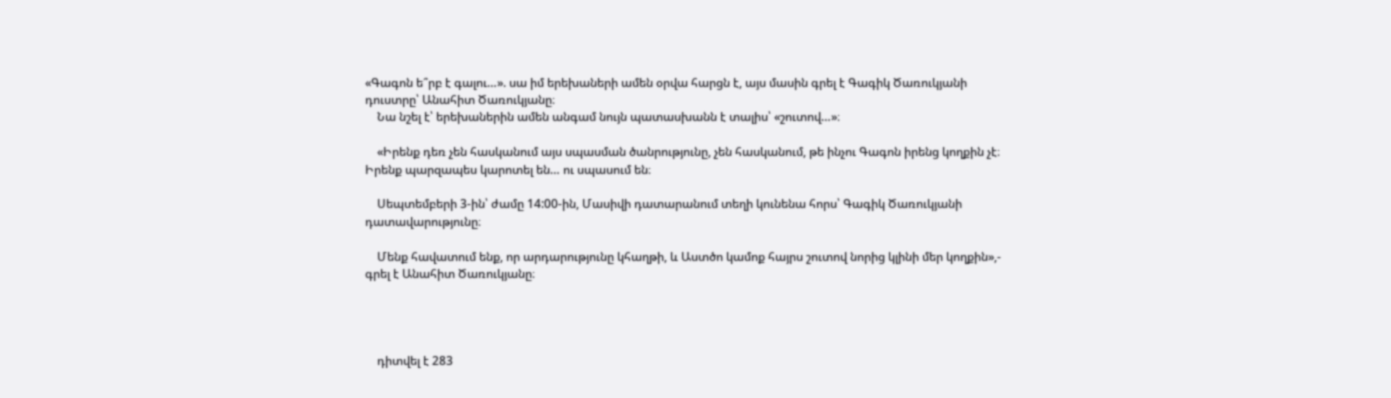«Գագոն ե՞րբ է գալու…». սա իմ երեխաների ամեն օրվա հարցն է, այս մասին գրել է Գագիկ Ծառուկյանի դուստրը՝ Անահիտ Ծառուկյանը։
    Նա նշել է՝ երեխաներին ամեն անգամ նույն պատասխանն է տալիս՝ «շուտով…»։

    «Իրենք դեռ չեն հասկանում այս սպասման ծանրությունը, չեն հասկանում, թե ինչու Գագոն իրենց կողքին չէ։ Իրենք պարզապես կարոտել են… ու սպասում են։

    Սեպտեմբերի 3-ին՝ ժամը 14:00-ին, Մասիվի դատարանում տեղի կունենա հորս՝ Գագիկ Ծառուկյանի դատավարությունը։

    Մենք հավատում ենք, որ արդարությունը կհաղթի, և Աստծո կամոք հայրս շուտով նորից կլինի մեր կողքին»,- գրել է Անահիտ Ծառուկյանը։




    դիտվել է 283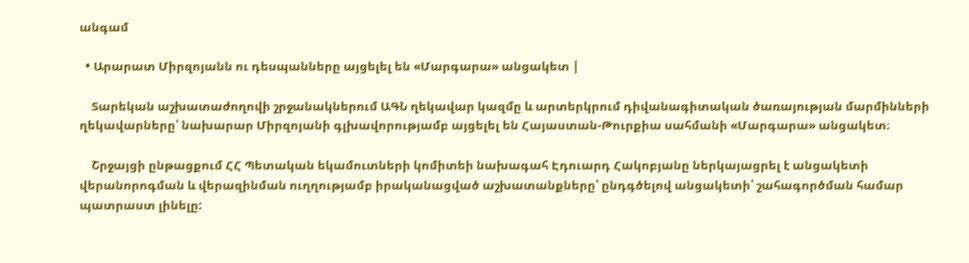անգամ

  • Արարատ Միրզոյանն ու դեսպանները այցելել են «Մարգարա» անցակետ |

    Տարեկան աշխատաժողովի շրջանակներում ԱԳՆ ղեկավար կազմը և արտերկրում դիվանագիտական ծառայության մարմինների ղեկավարները՝ նախարար Միրզոյանի գլխավորությամբ այցելել են Հայաստան-Թուրքիա սահմանի «Մարգարա» անցակետ։

    Շրջայցի ընթացքում ՀՀ Պետական եկամուտների կոմիտեի նախագահ Էդուարդ Հակոբյանը ներկայացրել է անցակետի վերանորոգման և վերազինման ուղղությամբ իրականացված աշխատանքները՝ ընդգծելով անցակետի՝ շահագործման համար պատրաստ լինելը: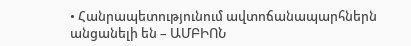• Հանրապետությունում ավտոճանապարհներն անցանելի են – ԱՄԲԻՈՆ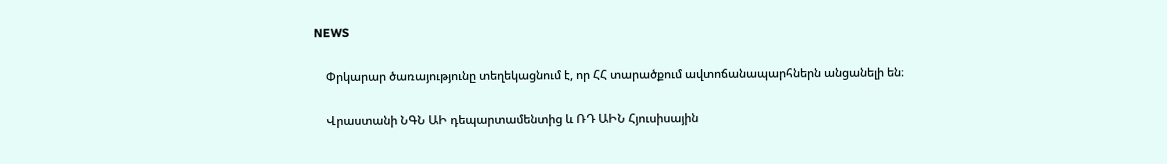NEWS

    Փրկարար ծառայությունը տեղեկացնում է, որ ՀՀ տարածքում ավտոճանապարհներն անցանելի են։

    Վրաստանի ՆԳՆ ԱԻ դեպարտամենտից և ՌԴ ԱԻՆ Հյուսիսային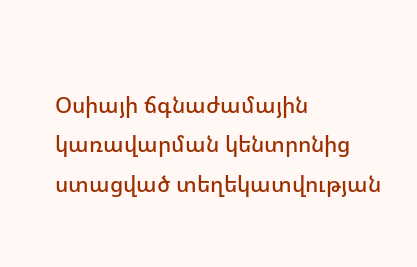Օսիայի ճգնաժամային կառավարման կենտրոնից ստացված տեղեկատվության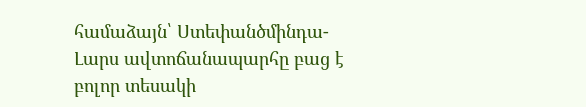համաձայն՝ Ստեփանծմինդա-Լարս ավտոճանապարհը բաց է բոլոր տեսակի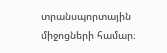տրանսպորտային միջոցների համար։